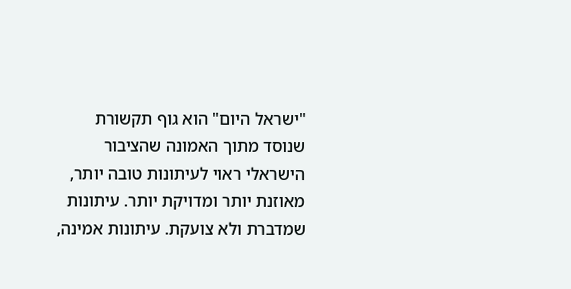"ישראל היום" הוא גוף תקשורת שנוסד מתוך האמונה שהציבור הישראלי ראוי לעיתונות טובה יותר, מאוזנת יותר ומדויקת יותר. עיתונות שמדברת ולא צועקת. עיתונות אמינה,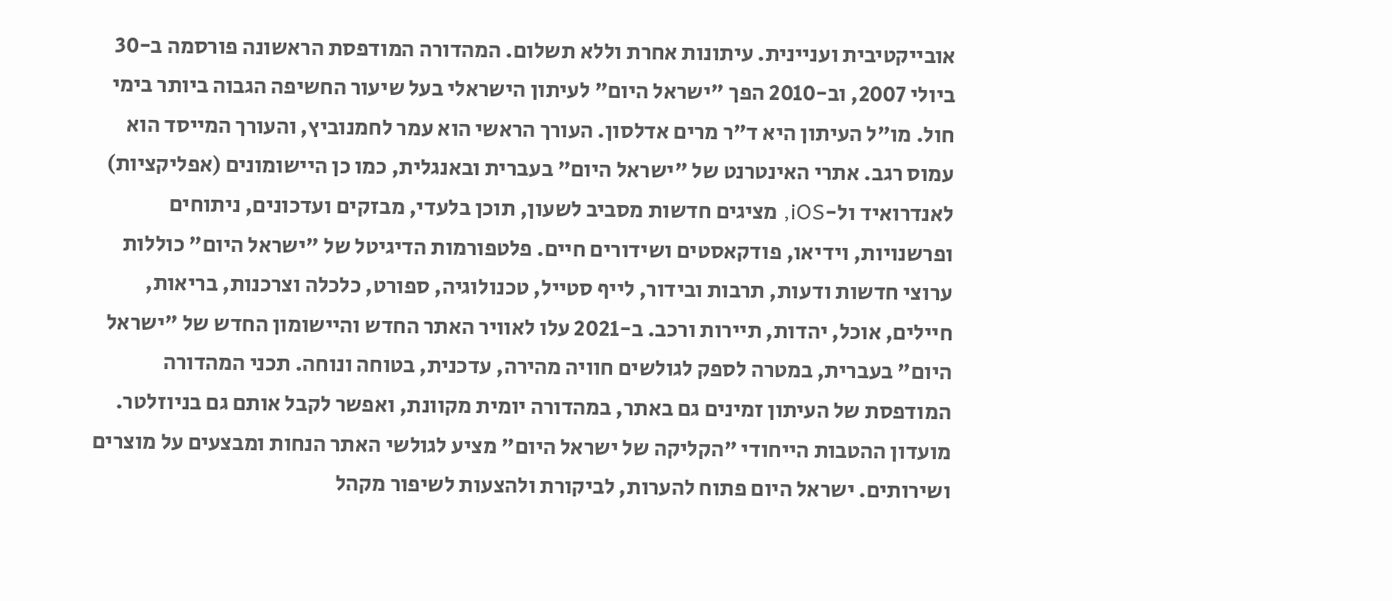אובייקטיבית ועניינית. עיתונות אחרת וללא תשלום. המהדורה המודפסת הראשונה פורסמה ב-30 ביולי 2007, וב-2010 הפך "ישראל היום" לעיתון הישראלי בעל שיעור החשיפה הגבוה ביותר בימי חול. מו"ל העיתון היא ד"ר מרים אדלסון. העורך הראשי הוא עמר לחמנוביץ, והעורך המייסד הוא עמוס רגב. אתרי האינטרנט של "ישראל היום" בעברית ובאנגלית, כמו כן היישומונים (אפליקציות) לאנדרואיד ול-iOS, מציגים חדשות מסביב לשעון, תוכן בלעדי, מבזקים ועדכונים, ניתוחים ופרשנויות, וידיאו, פודקאסטים ושידורים חיים. פלטפורמות הדיגיטל של "ישראל היום" כוללות ערוצי חדשות ודעות, תרבות ובידור, לייף סטייל, טכנולוגיה, ספורט, כלכלה וצרכנות, בריאות, חיילים, אוכל, יהדות, תיירות ורכב. ב-2021 עלו לאוויר האתר החדש והיישומון החדש של "ישראל היום" בעברית, במטרה לספק לגולשים חוויה מהירה, עדכנית, בטוחה ונוחה. תכני המהדורה המודפסת של העיתון זמינים גם באתר, במהדורה יומית מקוונת, ואפשר לקבל אותם גם בניוזלטר. מועדון ההטבות הייחודי "הקליקה של ישראל היום" מציע לגולשי האתר הנחות ומבצעים על מוצרים ושירותים. ישראל היום פתוח להערות, לביקורת ולהצעות לשיפור מקהל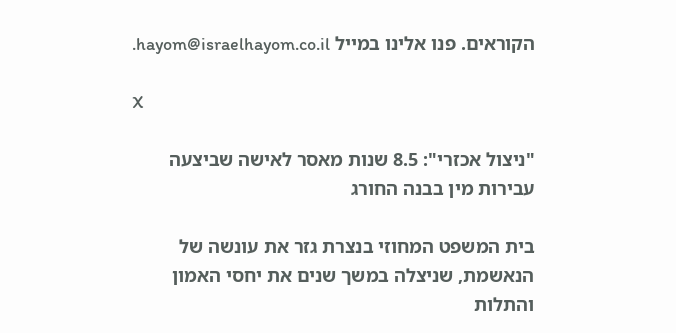הקוראים. פנו אלינו במייל hayom@israelhayom.co.il.

X

"ניצול אכזרי": 8.5 שנות מאסר לאישה שביצעה עבירות מין בבנה החורג

בית המשפט המחוזי בנצרת גזר את עונשה של הנאשמת, שניצלה במשך שנים את יחסי האמון והתלות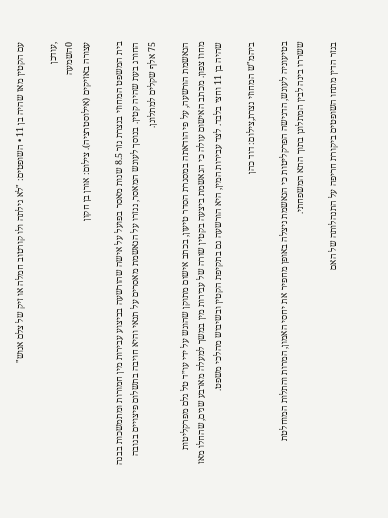עם הקטין מאז שהיה בן 11 • השופטים: "לא גילתה ולו קורטוב חמלה או זיק של צלם אנוש"

,עודכן
0השמעה
עצורה באזיקים (אילוסטרציה). צילום: אורן בן חקון

בית המשפט המחוזי בנצרת גזר 8.5 שנות מאסר בפועל על אישה שהורשעה בביצוע עבירות מין חמורות ומתמשכות בבנה החורג בעת שהיה קטין. בנוסך לעונש המאסר, נגזרו על הנאשמת מאסרים על תנאי והיא חויבה בתשלום פיצויים בגובה 75 אלף שקלים למתלונן.

הנאשמת הורשעה, על פי הודאתה במסגרת הסדר טיעון, בכתב אישום מתוקן שהוגש על ידי עו״ד טל גלם מפרקליטות מחוז צפון. מכתב האישום עולה כי הנאשמת ביצעה בקטין שורה של עבירות מין במשך למעלה מארבע שנים, שהחלו מאז שהיה בן 11 וחצי בלבד. לצד עבירות המין, היא הורשעה גם בתקיפת הקטין ובשיבוש מהלכי משפט.

ביהמ"ש המחוזי נצרת,צילום: דוד כהן

בטיעוניה לעונש, הדגישה הפרקליטות כי הנאשמת ניצלה באופן מחפיר את יחסי האמון, המרות והתלות המוחלטת ששררו בינה לבין המתלונן בתוך התא המשפחתי.

בגזר הדין מתחו השופטים ביקורת חריפה על התנהלותה של האם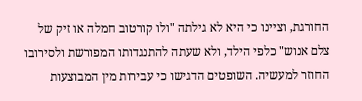החורגת, וציינו כי היא לא גילתה "ולו קורטוב חמלה או זיק של צלם אנוש" כלפי הילד, ולא שעתה להתנגדותו המפורשת ולסירובו החוזר למעשיה. השופטים הדגישו כי עבירות מין המבוצעות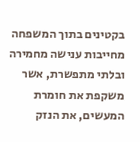בקטינים בתוך המשפחה מחייבות ענישה מחמירה ובלתי מתפשרת, אשר משקפת את חומרת המעשים, את הנזק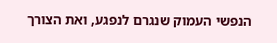הנפשי העמוק שנגרם לנפגע, ואת הצורך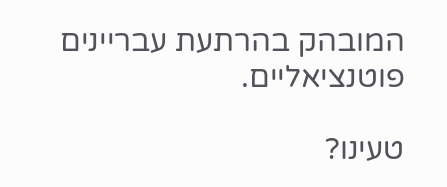המובהק בהרתעת עבריינים פוטנציאליים.

טעינו?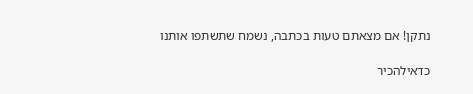נתקן! אם מצאתם טעות בכתבה, נשמח שתשתפו אותנו

כדאילהכיר